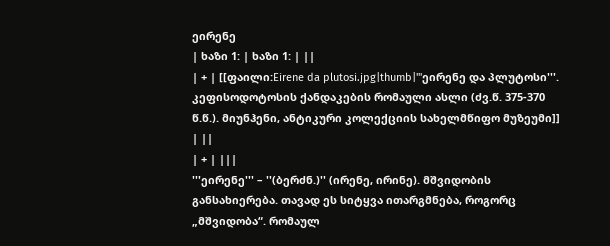ეირენე
| ხაზი 1: | ხაზი 1: | ||
| + | [[ფაილი:Eirene da plutosi.jpg|thumb|'''ეირენე და პლუტოსი'''. კეფისოდოტოსის ქანდაკების რომაული ასლი (ძვ.წ. 375-370 წ.წ.). მიუნჰენი, ანტიკური კოლექციის სახელმწიფო მუზეუმი]] | ||
| + | |||
'''ეირენე''' – ''(ბერძნ.)'' (ირენე, ირინე). მშვიდობის განსახიერება. თავად ეს სიტყვა ითარგმნება, როგორც „მშვიდობა“. რომაულ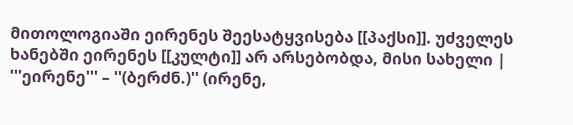მითოლოგიაში ეირენეს შეესატყვისება [[პაქსი]]. უძველეს ხანებში ეირენეს [[კულტი]] არ არსებობდა, მისი სახელი | '''ეირენე''' – ''(ბერძნ.)'' (ირენე,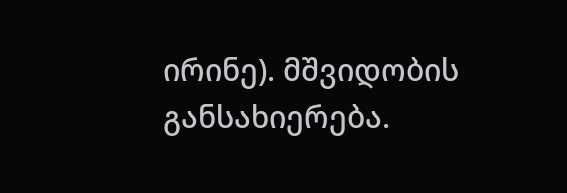ირინე). მშვიდობის განსახიერება.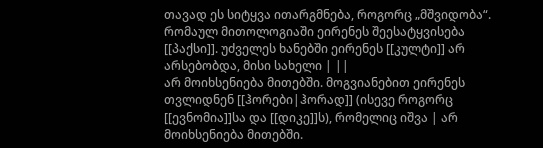თავად ეს სიტყვა ითარგმნება, როგორც „მშვიდობა“. რომაულ მითოლოგიაში ეირენეს შეესატყვისება [[პაქსი]]. უძველეს ხანებში ეირენეს [[კულტი]] არ არსებობდა, მისი სახელი | ||
არ მოიხსენიება მითებში. მოგვიანებით ეირენეს თვლიდნენ [[ჰორები|ჰორად]] (ისევე როგორც [[ევნომია]]სა და [[დიკე]]ს), რომელიც იშვა | არ მოიხსენიება მითებში.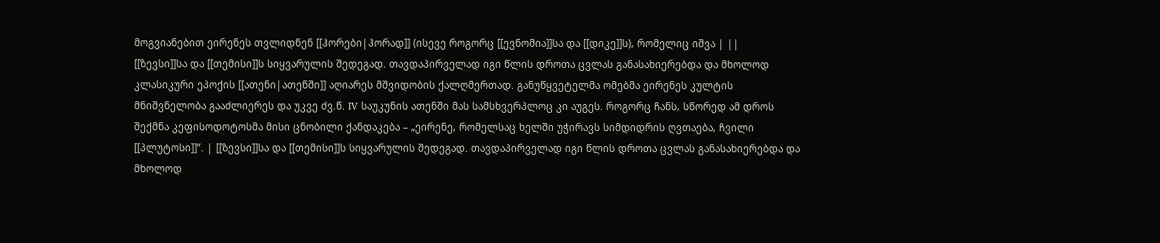მოგვიანებით ეირენეს თვლიდნენ [[ჰორები|ჰორად]] (ისევე როგორც [[ევნომია]]სა და [[დიკე]]ს), რომელიც იშვა | ||
[[ზევსი]]სა და [[თემისი]]ს სიყვარულის შედეგად. თავდაპირველად იგი წლის დროთა ცვლას განასახიერებდა და მხოლოდ კლასიკური ეპოქის [[ათენი|ათენში]] აღიარეს მშვიდობის ქალღმერთად. განუწყვეტელმა ომებმა ეირენეს კულტის მნიშვნელობა გააძლიერეს და უკვე ძვ.წ. IV საუკუნის ათენში მას სამსხვერპლოც კი აუგეს. როგორც ჩანს, სწორედ ამ დროს შექმნა კეფისოდოტოსმა მისი ცნობილი ქანდაკება – „ეირენე, რომელსაც ხელში უჭირავს სიმდიდრის ღვთაება, ჩვილი [[პლუტოსი]]“. | [[ზევსი]]სა და [[თემისი]]ს სიყვარულის შედეგად. თავდაპირველად იგი წლის დროთა ცვლას განასახიერებდა და მხოლოდ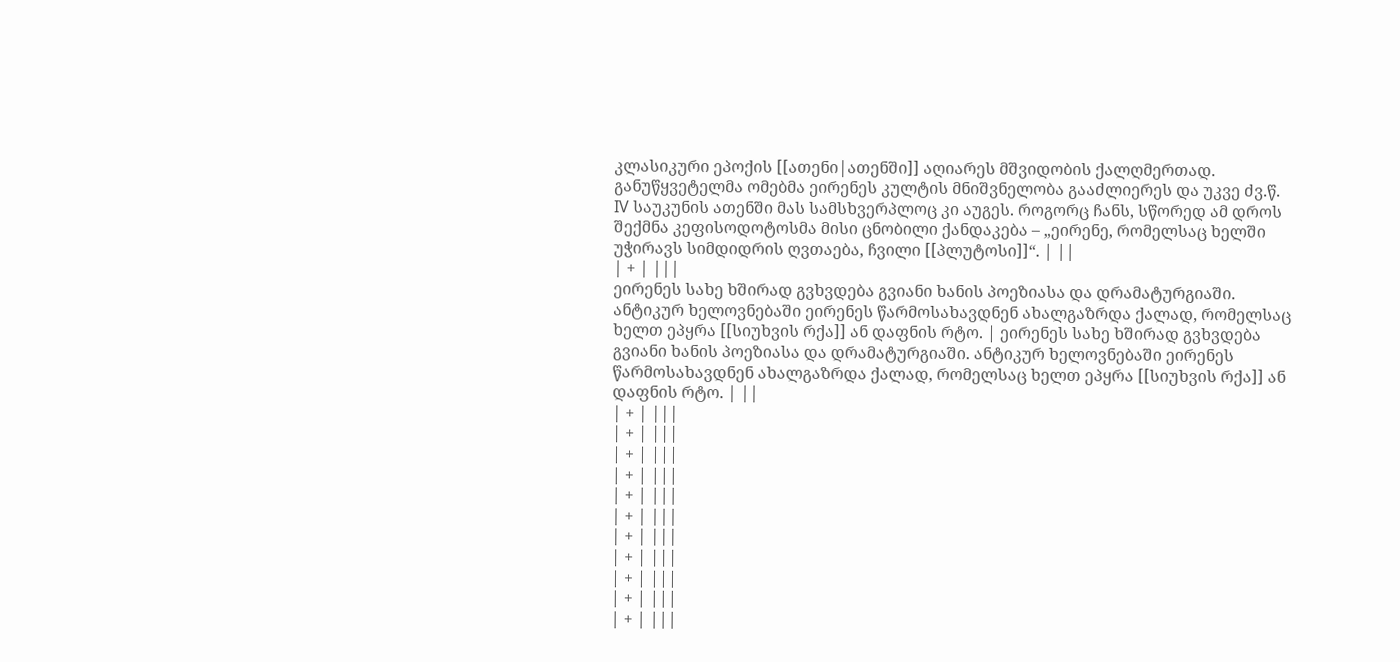კლასიკური ეპოქის [[ათენი|ათენში]] აღიარეს მშვიდობის ქალღმერთად. განუწყვეტელმა ომებმა ეირენეს კულტის მნიშვნელობა გააძლიერეს და უკვე ძვ.წ. IV საუკუნის ათენში მას სამსხვერპლოც კი აუგეს. როგორც ჩანს, სწორედ ამ დროს შექმნა კეფისოდოტოსმა მისი ცნობილი ქანდაკება – „ეირენე, რომელსაც ხელში უჭირავს სიმდიდრის ღვთაება, ჩვილი [[პლუტოსი]]“. | ||
| + | |||
ეირენეს სახე ხშირად გვხვდება გვიანი ხანის პოეზიასა და დრამატურგიაში. ანტიკურ ხელოვნებაში ეირენეს წარმოსახავდნენ ახალგაზრდა ქალად, რომელსაც ხელთ ეპყრა [[სიუხვის რქა]] ან დაფნის რტო. | ეირენეს სახე ხშირად გვხვდება გვიანი ხანის პოეზიასა და დრამატურგიაში. ანტიკურ ხელოვნებაში ეირენეს წარმოსახავდნენ ახალგაზრდა ქალად, რომელსაც ხელთ ეპყრა [[სიუხვის რქა]] ან დაფნის რტო. | ||
| + | |||
| + | |||
| + | |||
| + | |||
| + | |||
| + | |||
| + | |||
| + | |||
| + | |||
| + | |||
| + | |||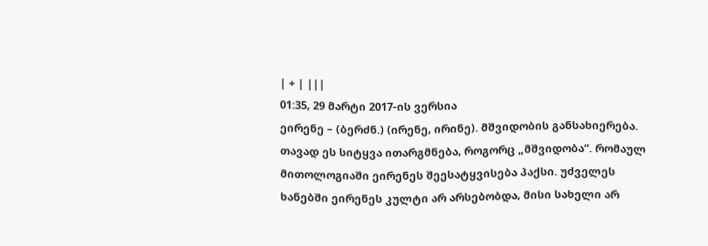| + | |||
01:35, 29 მარტი 2017-ის ვერსია
ეირენე – (ბერძნ.) (ირენე, ირინე). მშვიდობის განსახიერება. თავად ეს სიტყვა ითარგმნება, როგორც „მშვიდობა“. რომაულ მითოლოგიაში ეირენეს შეესატყვისება პაქსი. უძველეს ხანებში ეირენეს კულტი არ არსებობდა, მისი სახელი არ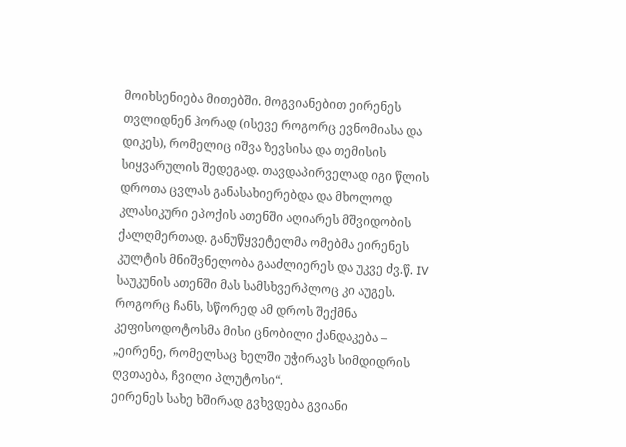მოიხსენიება მითებში. მოგვიანებით ეირენეს თვლიდნენ ჰორად (ისევე როგორც ევნომიასა და დიკეს), რომელიც იშვა ზევსისა და თემისის სიყვარულის შედეგად. თავდაპირველად იგი წლის დროთა ცვლას განასახიერებდა და მხოლოდ კლასიკური ეპოქის ათენში აღიარეს მშვიდობის ქალღმერთად. განუწყვეტელმა ომებმა ეირენეს კულტის მნიშვნელობა გააძლიერეს და უკვე ძვ.წ. IV საუკუნის ათენში მას სამსხვერპლოც კი აუგეს. როგორც ჩანს, სწორედ ამ დროს შექმნა კეფისოდოტოსმა მისი ცნობილი ქანდაკება – „ეირენე, რომელსაც ხელში უჭირავს სიმდიდრის ღვთაება, ჩვილი პლუტოსი“.
ეირენეს სახე ხშირად გვხვდება გვიანი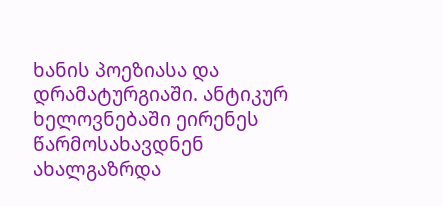ხანის პოეზიასა და დრამატურგიაში. ანტიკურ ხელოვნებაში ეირენეს წარმოსახავდნენ ახალგაზრდა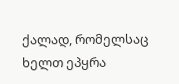ქალად, რომელსაც ხელთ ეპყრა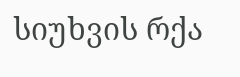სიუხვის რქა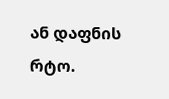ან დაფნის რტო.